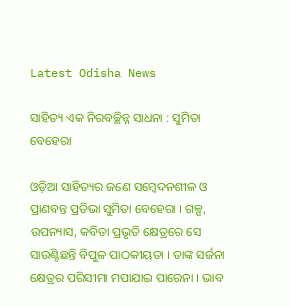Latest Odisha News

ସାହିତ୍ୟ ଏକ ନିରବଚ୍ଛିନ୍ନ ସାଧନା : ସୁମିତା ବେହେରା

ଓଡ଼ିଆ ସାହିତ୍ୟର ଜଣେ ସମ୍ବେଦନଶୀଳ ଓ ପ୍ରାଣବନ୍ତ ପ୍ରତିଭା ସୁମିତା ବେହେରା । ଗଳ୍ପ, ଉପନ୍ୟାସ, କବିତା ପ୍ରଭୃତି କ୍ଷେତ୍ରରେ ସେ ସାଉଣ୍ଟିଛନ୍ତି ବିପୁଳ ପାଠକୀୟତା । ତାଙ୍କ ସର୍ଜନା କ୍ଷେତ୍ରର ପରିସୀମା ମପାଯାଇ ପାରେନା । ଭାବ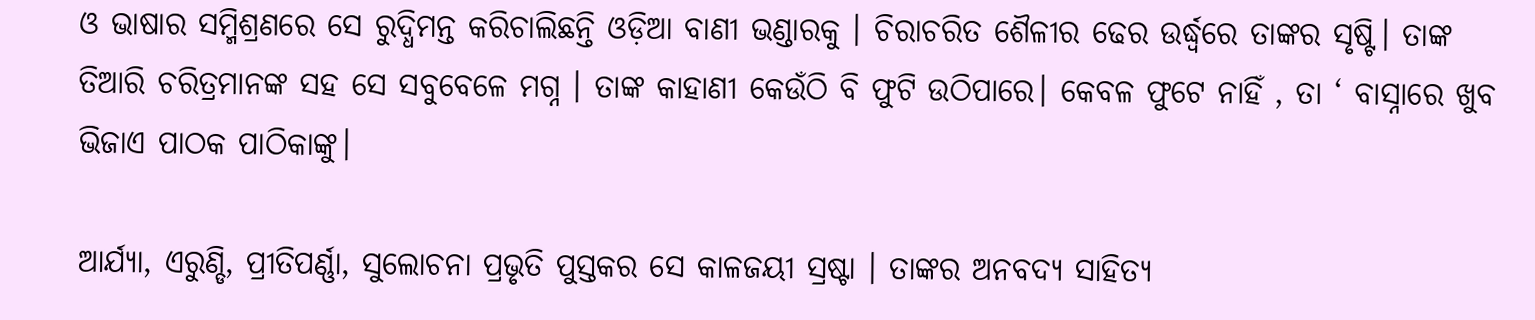ଓ ଭାଷାର ସମ୍ମିଶ୍ରଣରେ ସେ ରୁଦ୍ଧିମନ୍ତ କରିଚାଲିଛନ୍ତି ଓଡ଼ିଆ ବାଣୀ ଭଣ୍ଡାରକୁ । ଚିରାଚରିତ ଶୈଳୀର ଢେର ଉର୍ଦ୍ଧ୍ବରେ ତାଙ୍କର ସୃଷ୍ଟି। ତାଙ୍କ ତିଆରି ଚରିତ୍ରମାନଙ୍କ ସହ ସେ ସବୁବେଳେ ମଗ୍ନ । ତାଙ୍କ କାହାଣୀ କେଉଁଠି ବି ଫୁଟି ଉଠିପାରେ। କେବଳ ଫୁଟେ ନାହିଁ , ତା ‘ ବାସ୍ନାରେ ଖୁବ ଭିଜାଏ ପାଠକ ପାଠିକାଙ୍କୁ।

ଆର୍ଯ୍ୟା, ଏରୁଣ୍ଡି, ପ୍ରୀତିପର୍ଣ୍ଣା, ସୁଲୋଚନା ପ୍ରଭୃତି ପୁସ୍ତକର ସେ କାଳଜୟୀ ସ୍ରଷ୍ଟା । ତାଙ୍କର ଅନବଦ୍ୟ ସାହିତ୍ୟ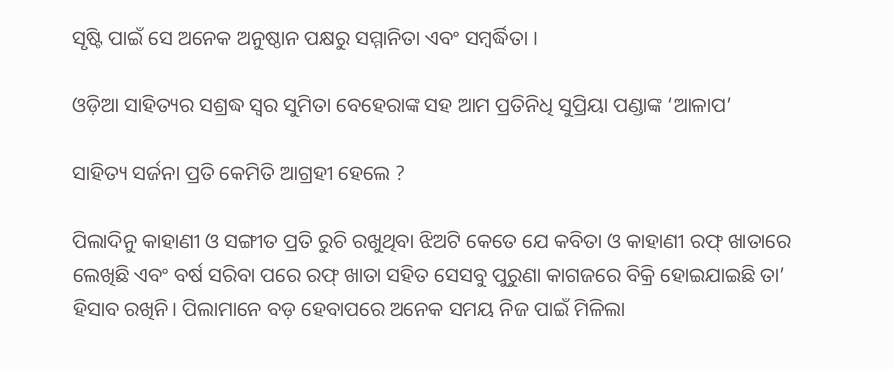ସୃଷ୍ଟି ପାଇଁ ସେ ଅନେକ ଅନୁଷ୍ଠାନ ପକ୍ଷରୁ ସମ୍ମାନିତା ଏବଂ ସମ୍ବର୍ଦ୍ଧିତା ।

ଓଡ଼ିଆ ସାହିତ୍ୟର ସଶ୍ରଦ୍ଧ ସ୍ୱର ସୁମିତା ବେହେରାଙ୍କ ସହ ଆମ ପ୍ରତିନିଧି ସୁପ୍ରିୟା ପଣ୍ଡାଙ୍କ ‘ଆଳାପ’

ସାହିତ୍ୟ ସର୍ଜନା ପ୍ରତି କେମିତି ଆଗ୍ରହୀ ହେଲେ ?

ପିଲାଦିନୁ କାହାଣୀ ଓ ସଙ୍ଗୀତ ପ୍ରତି ରୁଚି ରଖୁଥିବା ଝିଅଟି କେତେ ଯେ କବିତା ଓ କାହାଣୀ ରଫ୍ ଖାତାରେ ଲେଖିଛି ଏବଂ ବର୍ଷ ସରିବା ପରେ ରଫ୍ ଖାତା ସହିତ ସେସବୁ ପୁରୁଣା କାଗଜରେ ବିକ୍ରି ହୋଇଯାଇଛି ତା’ ହିସାବ ରଖିନି। ପିଲାମାନେ ବଡ଼ ହେବାପରେ ଅନେକ ସମୟ ନିଜ ପାଇଁ ମିଳିଲା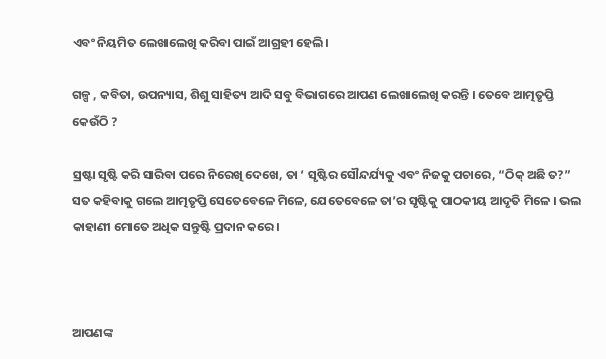ଏବଂ ନିୟମିତ ଲେଖାଲେଖି କରିବା ପାଇଁ ଆଗ୍ରହୀ ହେଲି।

ଗଳ୍ପ , କବିତା, ଉପନ୍ୟାସ, ଶିଶୁ ସାହିତ୍ୟ ଆଦି ସବୁ ବିଭାଗରେ ଆପଣ ଲେଖାଲେଖି କରନ୍ତି । ତେବେ ଆତ୍ମତୃପ୍ତି କେଉଁଠି ?

ସ୍ରଷ୍ଟା ସୃଷ୍ଟି କରି ସାରିବା ପରେ ନିରେଖି ଦେଖେ, ତା ‘ ସୃଷ୍ଟିର ସୌନ୍ଦର୍ଯ୍ୟକୁ ଏବଂ ନିଜକୁ ପଚାରେ, “ଠିକ୍ ଅଛି ତ?” ସତ କହିବାକୁ ଗଲେ ଆତ୍ମତୃପ୍ତି ସେତେବେଳେ ମିଳେ, ଯେତେବେଳେ ତା’ର ସୃଷ୍ଟିକୁ ପାଠକୀୟ ଆଦୃତି ମିଳେ । ଭଲ କାହାଣୀ ମୋତେ ଅଧିକ ସନ୍ତୁଷ୍ଟି ପ୍ରଦାନ କରେ।



ଆପଣଙ୍କ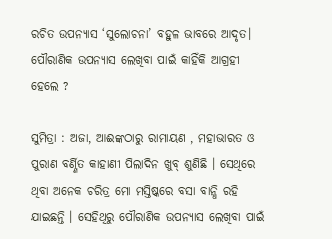ରଚିତ ଉପନ୍ୟାସ ‘ସୁଲୋଚନା’ ବହୁଳ ଭାବରେ ଆଦୃତ। ପୌରାଣିକ ଉପନ୍ୟାସ ଲେଖିବା ପାଇଁ କାହିଁକି ଆଗ୍ରହୀ ହେଲେ ?

ସୁମିତ୍ରା : ଅଜା, ଆଈଙ୍କଠାରୁ ରାମାୟଣ , ମହାଭାରତ ଓ ପୁରାଣ ବର୍ଣ୍ଣିତ କାହାଣୀ ପିଲାଦିନ ଖୁବ୍ ଶୁଣିଛି । ସେଥିରେ ଥିବା ଅନେକ ଚରିତ୍ର ମୋ ମସ୍ତିଷ୍କରେ ବସା ବାନ୍ଧି ରହି ଯାଇଛନ୍ତି । ସେହିଥିରୁ ପୌରାଣିକ ଉପନ୍ୟାସ ଲେଖିବା ପାଇଁ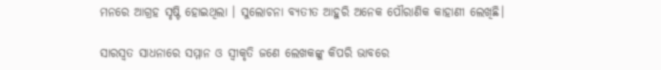ମନରେ ଆଗ୍ରହ ସୃଷ୍ଟି ହୋଇଥିଲା । ସୁଲୋଚନା ବ୍ୟତୀତ ଆହୁରି ଅନେକ ପୌରାଣିକ କାହାଣୀ ଲେଖିଛି।

ସାରସ୍ୱତ ସାଧନାରେ ସମ୍ମାନ ଓ ସ୍ୱୀକୃତି ଜଣେ ଲେଖକଙ୍କୁ କିପରି ଭାବରେ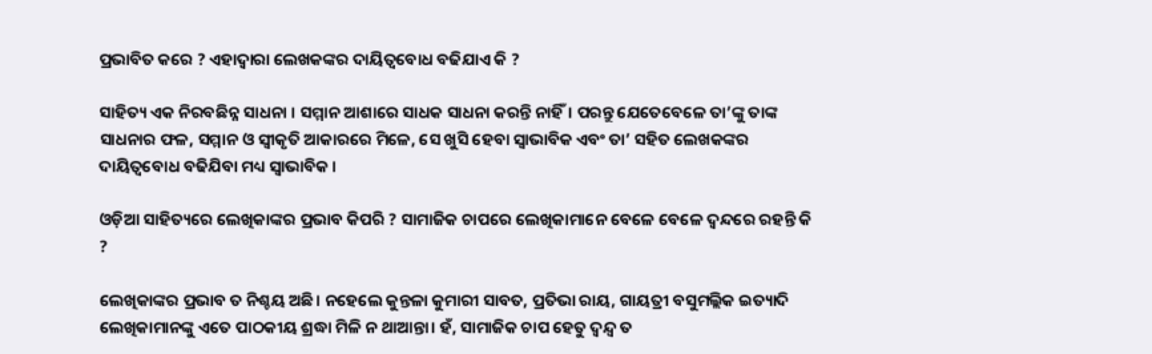ପ୍ରଭାବିତ କରେ ? ଏହାଦ୍ୱାରା ଲେଖକଙ୍କର ଦାୟିତ୍ୱବୋଧ ବଢିଯାଏ କି ?

ସାହିତ୍ୟ ଏକ ନିରବଛିନ୍ନ ସାଧନା । ସମ୍ମାନ ଆଶାରେ ସାଧକ ସାଧନା କରନ୍ତି ନାହିଁ। ପରନ୍ତୁ ଯେତେବେଳେ ତା’ଙ୍କୁ ତାଙ୍କ ସାଧନାର ଫଳ, ସମ୍ମାନ ଓ ସ୍ଵୀକୃତି ଆକାରରେ ମିଳେ, ସେ ଖୁସି ହେବା ସ୍ୱାଭାବିକ ଏବଂ ତା’ ସହିତ ଲେଖକଙ୍କର ଦାୟିତ୍ୱବୋଧ ବଢିଯିବା ମଧ୍ୟ ସ୍ୱାଭାବିକ ।

ଓଡ଼ିଆ ସାହିତ୍ୟରେ ଲେଖିକାଙ୍କର ପ୍ରଭାବ କିପରି ? ସାମାଜିକ ଚାପରେ ଲେଖିକାମାନେ ବେଳେ ବେଳେ ଦ୍ବନ୍ଦରେ ରହନ୍ତି କି ?

ଲେଖିକାଙ୍କର ପ୍ରଭାବ ତ ନିଶ୍ଚୟ ଅଛି। ନହେଲେ କୁନ୍ତଳା କୁମାରୀ ସାବତ, ପ୍ରତିଭା ରାୟ, ଗାୟତ୍ରୀ ବସୁମଲ୍ଲିକ ଇତ୍ୟାଦି ଲେଖିକାମାନଙ୍କୁ ଏତେ ପାଠକୀୟ ଶ୍ରଦ୍ଧା ମିଳି ନ ଥାଆନ୍ତା। ହଁ, ସାମାଜିକ ଚାପ ହେତୁ ଦ୍ୱନ୍ଦ୍ୱ ତ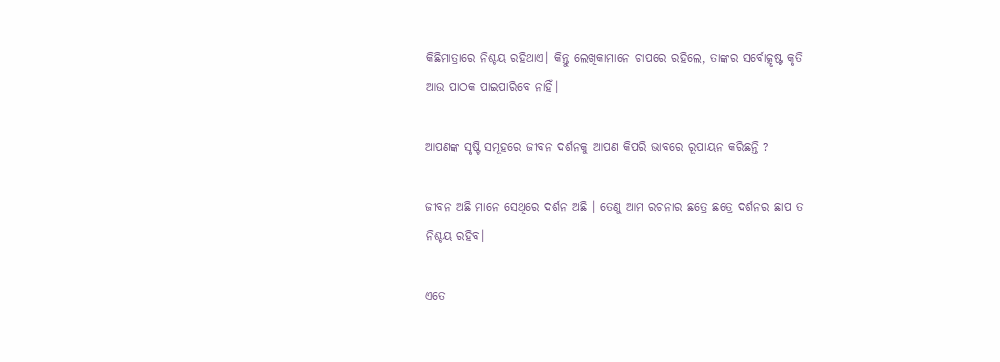କିଛିମାତ୍ରାରେ ନିଶ୍ଚୟ ରହିଥାଏ। କିନ୍ତୁ ଲେଖିକାମାନେ ଚାପରେ ରହିଲେ, ତାଙ୍କର ସର୍ବୋତ୍କୃଷ୍ଟ କୃତି ଆଉ ପାଠକ ପାଇପାରିବେ ନାହିଁ।

ଆପଣଙ୍କ ସୃଷ୍ଟି ସମୂହରେ ଜୀବନ ଦର୍ଶନକୁ ଆପଣ କିପରି ଭାବରେ ରୂପାୟନ କରିଛନ୍ତି ?

ଜୀବନ ଅଛି ମାନେ ସେଥିରେ ଦର୍ଶନ ଅଛି । ତେଣୁ ଆମ ରଚନାର ଛତ୍ରେ ଛତ୍ରେ ଦର୍ଶନର ଛାପ ତ ନିଶ୍ଚୟ ରହିବ।

ଏତେ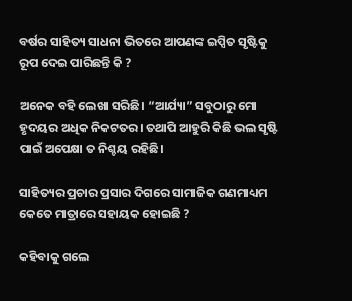ବର୍ଷର ସାହିତ୍ୟ ସାଧନା ଭିତରେ ଆପଣଙ୍କ ଇପ୍ସିତ ସୃଷ୍ଟିକୁ ରୂପ ଦେଇ ପାରିଛନ୍ତି କି ?

ଅନେକ ବହି ଲେଖା ସରିଛି। “ଆର୍ଯ୍ୟା” ସବୁଠାରୁ ମୋ ହୃଦୟର ଅଧିକ ନିକଟତର। ତଥାପି ଆହୁରି କିଛି ଭଲ ସୃଷ୍ଟି ପାଇଁ ଅପେକ୍ଷା ତ ନିଶ୍ଚୟ ରହିଛି।

ସାହିତ୍ୟର ପ୍ରଚାର ପ୍ରସାର ଦିଗରେ ସାମାଜିକ ଗଣମାଧ୍ୟମ କେତେ ମାତ୍ରାରେ ସହାୟକ ହୋଇଛି ?

କହିବାକୁ ଗଲେ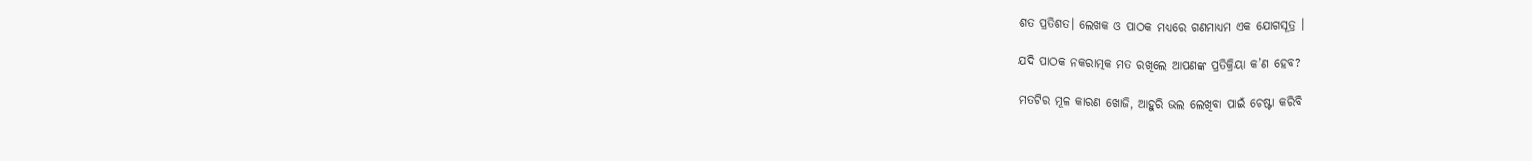ଶତ ପ୍ରତିଶତ। ଲେଖକ ଓ ପାଠକ ମଧ୍ୟରେ ଗଣମାଧ୍ୟମ ଏକ ଯୋଗସୂତ୍ର ।

ଯଦି ପାଠକ ନକରାତ୍ମକ ମତ ରଖିଲେ ଆପଣଙ୍କ ପ୍ରତିକ୍ରିୟା କ’ଣ ହେବ?

ମତଟିର ମୂଳ କାରଣ ଖୋଜି, ଆହୁରି ଭଲ ଲେଖିବା ପାଇଁ ଚେଷ୍ଟା କରିବି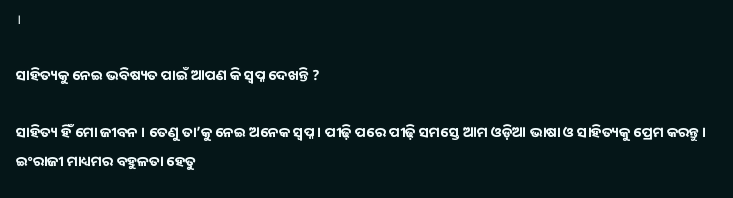।

ସାହିତ୍ୟକୁ ନେଇ ଭବିଷ୍ୟତ ପାଇଁ ଆପଣ କି ସ୍ୱପ୍ନ ଦେଖନ୍ତି ?

ସାହିତ୍ୟ ହିଁ ମୋ ଜୀବନ । ତେଣୁ ତା’କୁ ନେଇ ଅନେକ ସ୍ଵପ୍ନ । ପୀଢ଼ି ପରେ ପୀଢ଼ି ସମସ୍ତେ ଆମ ଓଡ଼ିଆ ଭାଷା ଓ ସାହିତ୍ୟକୁ ପ୍ରେମ କରନ୍ତୁ। ଇଂରାଜୀ ମାଧ୍ୟମର ବହୁଳତା ହେତୁ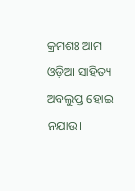କ୍ରମଶଃ ଆମ ଓଡ଼ିଆ ସାହିତ୍ୟ ଅବଲୁପ୍ତ ହୋଇ ନଯାଉ।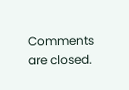Comments are closed.